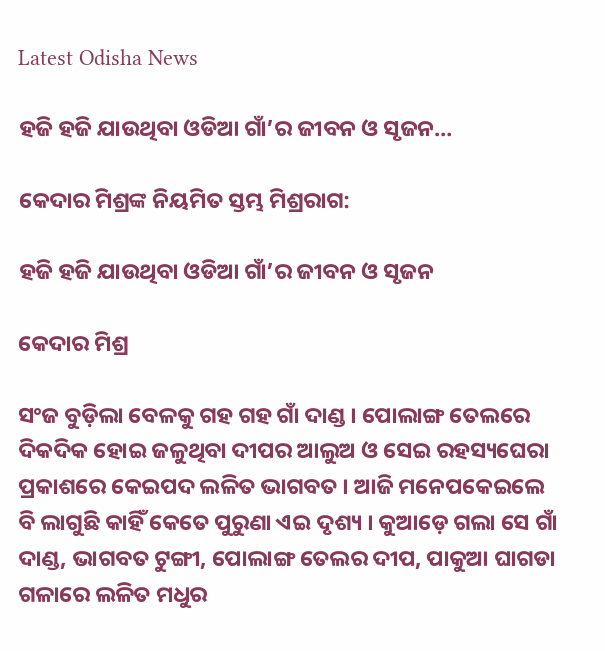Latest Odisha News

ହଜି ହଜି ଯାଉଥିବା ଓଡିଆ ଗାଁ’ର ଜୀବନ ଓ ସୃଜନ…

କେଦାର ମିଶ୍ରଙ୍କ ନିୟମିତ ସ୍ତମ୍ଭ ମିଶ୍ରରାଗ:

ହଜି ହଜି ଯାଉଥିବା ଓଡିଆ ଗାଁ’ର ଜୀବନ ଓ ସୃଜନ

କେଦାର ମିଶ୍ର

ସଂଜ ବୁଡ଼ିଲା ବେଳକୁ ଗହ ଗହ ଗାଁ ଦାଣ୍ଡ । ପୋଲାଙ୍ଗ ତେଲରେ ଦିକଦିକ ହୋଇ ଜଳୁଥିବା ଦୀପର ଆଲୁଅ ଓ ସେଇ ରହସ୍ୟଘେରା ପ୍ରକାଶରେ କେଇପଦ ଲଳିତ ଭାଗବତ । ଆଜି ମନେପକେଇଲେ ବି ଲାଗୁଛି କାହିଁ କେତେ ପୁରୁଣା ଏଇ ଦୃଶ୍ୟ । କୁଆଡ଼େ ଗଲା ସେ ଗାଁ ଦାଣ୍ଡ, ଭାଗବତ ଟୁଙ୍ଗୀ, ପୋଲାଙ୍ଗ ତେଲର ଦୀପ, ପାକୁଆ ଘାଗଡା ଗଳାରେ ଲଳିତ ମଧୁର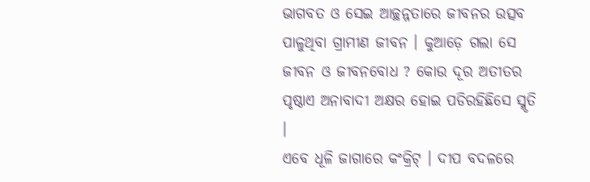ଭାଗବତ ଓ ସେଇ ଆଚ୍ଛନ୍ନତାରେ ଜୀବନର ଉତ୍ସବ ପାଳୁଥିବା ଗ୍ରାମୀଣ ଜୀବନ । କୁଆଡ଼େ ଗଲା ସେ ଜୀବନ ଓ ଜୀବନବୋଧ ? କୋଉ ଦୂର ଅତୀତର ପୃଷ୍ଠାଏ ଅନାବାଦୀ ଅକ୍ଷର ହୋଇ ପଡିରହିଛିସେ ସ୍ମୃତି ।
ଏବେ ଧୂଳି ଜାଗାରେ କଂକ୍ରିଟ୍ । ଦୀପ ବଦଳରେ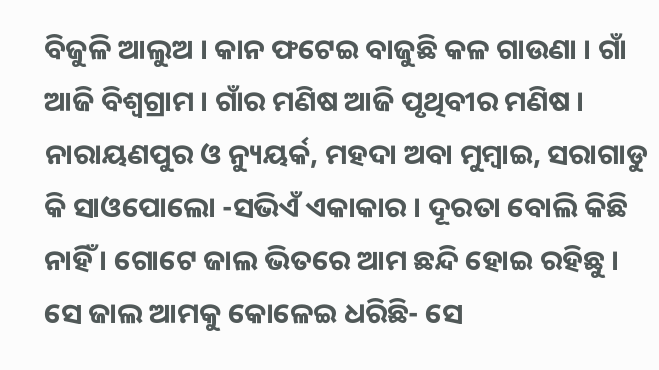ବିଜୁଳି ଆଲୁଅ । କାନ ଫଟେଇ ବାଜୁଛି କଳ ଗାଉଣା । ଗାଁ ଆଜି ବିଶ୍ୱଗ୍ରାମ । ଗାଁର ମଣିଷ ଆଜି ପୃଥିବୀର ମଣିଷ । ନାରାୟଣପୁର ଓ ନ୍ୟୁୟର୍କ, ମହଦା ଅବା ମୁମ୍ବାଇ, ସରାଗାଡୁ କି ସାଓପୋଲୋ -ସଭିଏଁ ଏକାକାର । ଦୂରତା ବୋଲି କିଛି ନାହିଁ । ଗୋଟେ ଜାଲ ଭିତରେ ଆମ ଛନ୍ଦି ହୋଇ ରହିଛୁ । ସେ ଜାଲ ଆମକୁ କୋଳେଇ ଧରିଛି- ସେ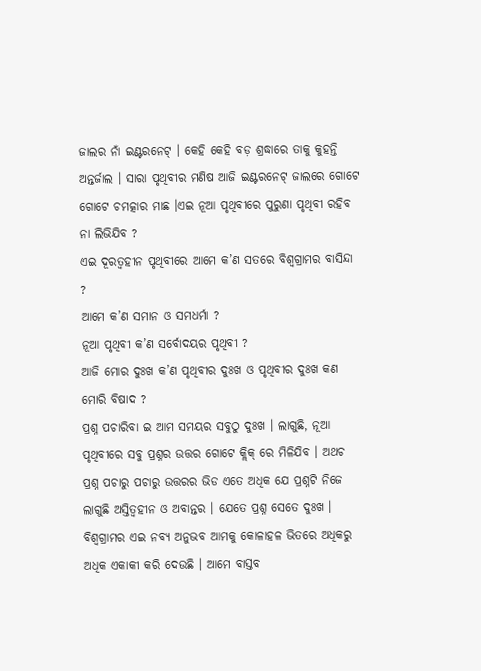ଜାଲର ନାଁ ଇଣ୍ଟରନେଟ୍ । କେହି କେହି ବଡ଼ ଶ୍ରଦ୍ଧାରେ ତାକୁ କୁହନ୍ତି ଅନ୍ତର୍ଜାଲ । ସାରା ପୃଥିବୀର ମଣିଷ ଆଜି ଇଣ୍ଟରନେଟ୍ ଜାଲରେ ଗୋଟେ ଗୋଟେ ଚମତ୍କାର ମାଛ ।ଏଇ ନୂଆ ପୃଥିବୀରେ ପୁରୁଣା ପୃଥିବୀ ରହିବ ନା ଲିଭିଯିବ ?
ଏଇ ଦୂରତ୍ୱହୀନ ପୃଥିବୀରେ ଆମେ କ’ଣ ସତରେ ବିଶ୍ୱଗ୍ରାମର ବାସିନ୍ଦା ?
ଆମେ କ’ଣ ସମାନ ଓ ସମଧର୍ମା ?
ନୂଆ ପୃଥିବୀ କ’ଣ ସର୍ବୋଦୟର ପୃଥିବୀ ?
ଆଜି ମୋର ଦୁଃଖ କ’ଣ ପୃଥିବୀର ଦୁଃଖ ଓ ପୃଥିବୀର ଦୁଃଖ କଣ ମୋରି ବିଷାଦ ?
ପ୍ରଶ୍ନ ପଚାରିବା ଇ ଆମ ସମୟର ସବୁଠୁ ଦୁଃଖ । ଲାଗୁଛି, ନୂଆ ପୃଥିବୀରେ ସବୁ ପ୍ରଶ୍ନର ଉତ୍ତର ଗୋଟେ କ୍ଲିକ୍ ରେ ମିଳିଯିବ । ଅଥଚ ପ୍ରଶ୍ନ ପଚାରୁ ପଚାରୁ ଉତ୍ତରର ଭିଡ ଏତେ ଅଧିକ ଯେ ପ୍ରଶ୍ନଟି ନିଜେ ଲାଗୁଛି ଅସ୍ତିତ୍ୱହୀନ ଓ ଅବାନ୍ତର । ଯେତେ ପ୍ରଶ୍ନ ସେତେ ଦୁଃଖ । ବିଶ୍ୱଗ୍ରାମର ଏଇ ନବ୍ୟ ଅନୁଭବ ଆମକୁ କୋଳାହଳ ଭିତରେ ଅଧିକରୁ ଅଧିକ ଏକାକୀ କରି ଦେଉଛି । ଆମେ ବାସ୍ତବ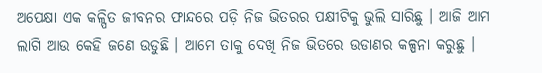ଅପେକ୍ଷା ଏକ କଳ୍ପିତ ଜୀବନର ଫାନ୍ଦରେ ପଡ଼ି ନିଜ ଭିତରର ପକ୍ଷୀଟିକୁ ଭୁଲି ସାରିଛୁ । ଆଜି ଆମ ଲାଗି ଆଉ କେହି ଜଣେ ଉଡୁଛି । ଆମେ ତାକୁ ଦେଖି ନିଜ ଭିତରେ ଉଡାଣର କଳ୍ପନା କରୁଛୁ ।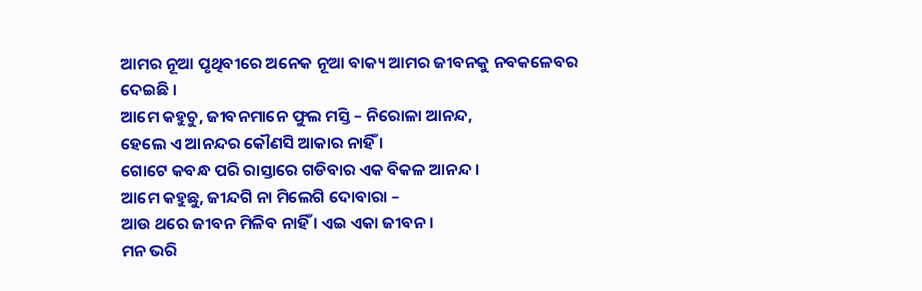ଆମର ନୂଆ ପୃଥିବୀରେ ଅନେକ ନୂଆ ବାକ୍ୟ ଆମର ଜୀବନକୁ ନବକଳେବର ଦେଇଛି ।
ଆମେ କହୁଚୁ, ଜୀବନମାନେ ଫୁଲ ମସ୍ତି – ନିରୋଳା ଆନନ୍ଦ,
ହେଲେ ଏ ଆନନ୍ଦର କୌଣସି ଆକାର ନାହିଁ ।
ଗୋଟେ କବନ୍ଧ ପରି ରାସ୍ତାରେ ଗଡିବାର ଏକ ବିକଳ ଆନନ୍ଦ ।
ଆମେ କହୁଛୁ, ଜୀନ୍ଦଗି ନା ମିଲେଗି ଦୋବାରା –
ଆଉ ଥରେ ଜୀବନ ମିଳିବ ନାହିଁ । ଏଇ ଏକା ଜୀବନ ।
ମନ ଭରି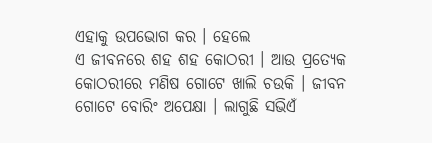ଏହାକୁ ଉପଭୋଗ କର । ହେଲେ
ଏ ଜୀବନରେ ଶହ ଶହ କୋଠରୀ । ଆଉ ପ୍ରତ୍ୟେକ
କୋଠରୀରେ ମଣିଷ ଗୋଟେ ଖାଲି ଚଉକି । ଜୀବନ
ଗୋଟେ ବୋରିଂ ଅପେକ୍ଷା । ଲାଗୁଛି ସଭିଏଁ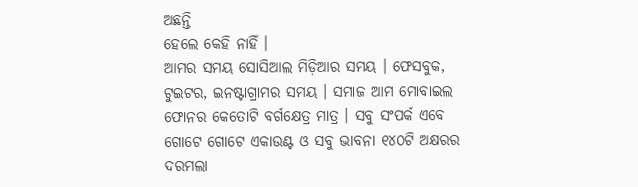ଅଛନ୍ତି
ହେଲେ କେହି ନାହିଁ ।
ଆମର ସମୟ ସୋସିଆଲ ମିଡ଼ିଆର ସମୟ । ଫେସବୁକ, ଟୁଇଟର, ଇନଷ୍ଟାଗ୍ରାମର ସମୟ । ସମାଜ ଆମ ମୋବାଇଲ ଫୋନର କେତୋଟି ବର୍ଗକ୍ଷେତ୍ର ମାତ୍ର । ସବୁ ସଂପର୍କ ଏବେ ଗୋଟେ ଗୋଟେ ଏକାଉଣ୍ଟ ଓ ସବୁ ଭାବନା ୧୪୦ଟି ଅକ୍ଷରର ଦରମଲା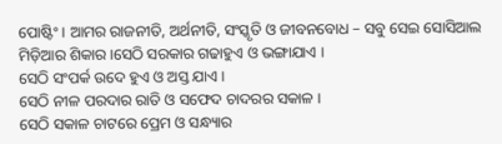ପୋଷ୍ଟିଂ । ଆମର ରାଜନୀତି, ଅର୍ଥନୀତି, ସଂସ୍କୃତି ଓ ଜୀବନବୋଧ – ସବୁ ସେଇ ସୋସିଆଲ ମିଡ଼ିଆର ଶିକାର ।ସେଠି ସରକାର ଗଢାହୁଏ ଓ ଭଙ୍ଗାଯାଏ ।
ସେଠି ସଂପର୍କ ଉଦେ ହୁଏ ଓ ଅସ୍ତ ଯାଏ ।
ସେଠି ନୀଳ ପରଦାର ରାତି ଓ ସଫେଦ ଚାଦରର ସକାଳ ।
ସେଠି ସକାଳ ଚାଟରେ ପ୍ରେମ ଓ ସନ୍ଧ୍ୟାର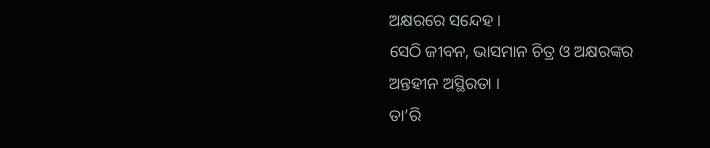ଅକ୍ଷରରେ ସନ୍ଦେହ ।
ସେଠି ଜୀବନ, ଭାସମାନ ଚିତ୍ର ଓ ଅକ୍ଷରଙ୍କର
ଅନ୍ତହୀନ ଅସ୍ଥିରତା ।
ତା’ରି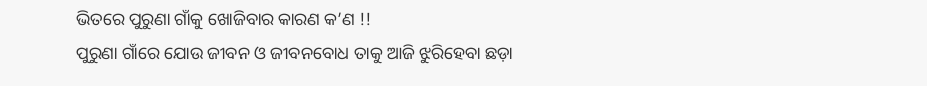ଭିତରେ ପୁରୁଣା ଗାଁକୁ ଖୋଜିବାର କାରଣ କ’ଣ !!
ପୁରୁଣା ଗାଁରେ ଯୋଉ ଜୀବନ ଓ ଜୀବନବୋଧ ତାକୁ ଆଜି ଝୁରିହେବା ଛଡ଼ା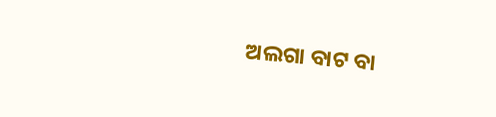ଅଲଗା ବାଟ ବା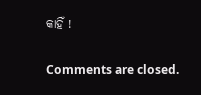କାହିଁ !

Comments are closed.